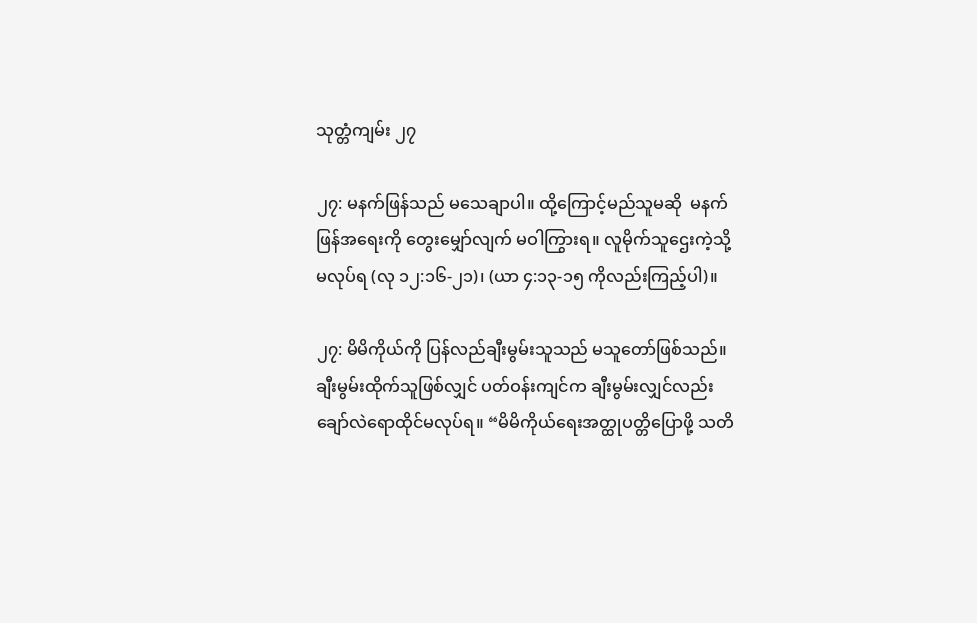သုတ္တံကျမ်း ၂၇

၂၇: မနက်ဖြန်သည် မသေချာပါ။ ထို့ကြောင့်မည်သူမဆို  မနက်ဖြန်အရေးကို တွေးမျှော်လျက် မဝါကြွားရ။ လူမိုက်သူဌေးကဲ့သို့မလုပ်ရ (လု ၁၂:၁၆-၂၁)၊ (ယာ ၄:၁၃-၁၅ ကိုလည်းကြည့်ပါ)။

၂၇: မိမိကိုယ်ကို ပြန်လည်ချီးမွမ်းသူသည် မသူတော်ဖြစ်သည်။ ချီးမွမ်းထိုက်သူဖြစ်လျှင် ပတ်ဝန်းကျင်က ချီးမွမ်းလျှင်လည်း ချော်လဲရောထိုင်မလုပ်ရ။ “မိမိကိုယ်ရေးအတ္ထုပတ္တိပြောဖို့ သတိ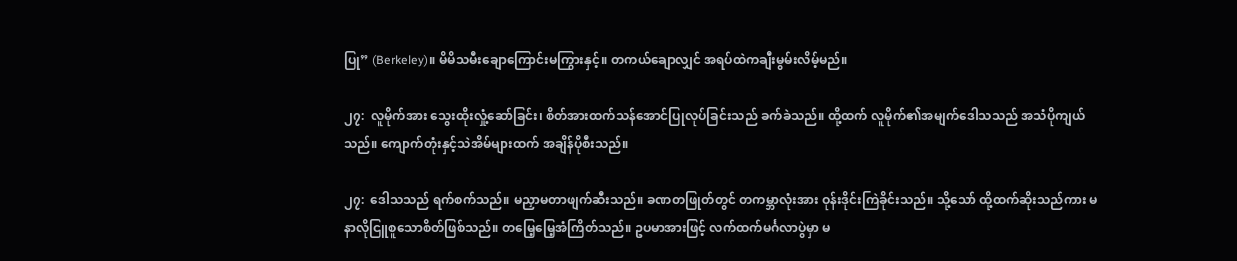ပြု” (Berkeley)။ မိမိသမီးချောကြောင်းမကြွားနှင့်။ တကယ်ချောလျှင် အရပ်ထဲကချီးမွမ်းလိမ့်မည်။

၂၇:  လူမိုက်အား သွေးထိုးလှုံ့ဆော်ခြင်း၊ စိတ်အားထက်သန်အောင်ပြုလုပ်ခြင်းသည် ခက်ခဲသည်။ ထို့ထက် လူမိုက်၏အမျက်ဒေါသသည် အသံပိုကျယ်သည်။ ကျောက်တုံးနှင့်သဲအိမ်များထက် အချိန်ပိုစီးသည်။

၂၇:  ဒေါသသည် ရက်စက်သည်။ မညှာမတာဖျက်ဆီးသည်။ ခဏတဖြုတ်တွင် တကမ္ဘာလုံးအား ဝုန်းဒိုင်းကြဲခိုင်းသည်။ သို့သော် ထို့ထက်ဆိုးသည်ကား မနာလိုငြူစူသောစိတ်ဖြစ်သည်။ တမြေ့မြေ့အံကြိတ်သည်။ ဥပမာအားဖြင့် လက်ထက်မင်္ဂလာပွဲမှာ မ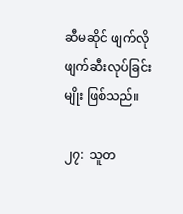ဆီမဆိုင် ဖျက်လိုဖျက်ဆီးလုပ်ခြင်းမျိုး ဖြစ်သည်။

၂၇:  သူတ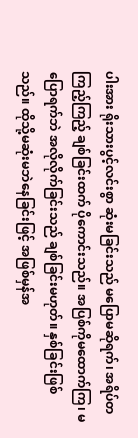ပါးအား ရိုးသားပွင့်လင်းစွာ ဆုံးမခြင်းသည် မပြောမဆိုရက်၊ အရိပ်တကြည့်ကြည့် ချစ်ခြင်းထက် ပိုကောင်းသည်။ အပြစ်ကိုမထောက်ကြ၊ မပြောရက်ဘဲ အလိုလိုက်ခြင်းသည် ချစ်ခြင်းမဟုတ်။ နှစ်ခြင်းဖြစ်သည်။ ထိုသို့မဆုံးမဘဲနေခြင်းဖြင့် အဖြစ်မှန်အ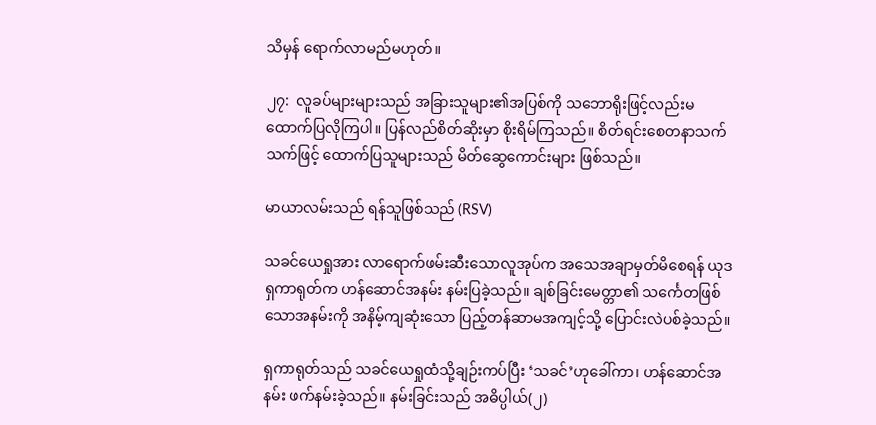သိမှန် ရောက်လာမည်မဟုတ်။

၂၇:  လူခပ်များများသည် အခြားသူများ၏အပြစ်ကို သဘောရိုးဖြင့်လည်းမထောက်ပြလိုကြပါ။ ပြန်လည်စိတ်ဆိုးမှာ စိုးရိမ်ကြသည်။ စိတ်ရင်းစေတနာသက်သက်ဖြင့် ထောက်ပြသူများသည် မိတ်ဆွေကောင်းများ ဖြစ်သည်။

မာယာလမ်းသည် ရန်သူဖြစ်သည် (RSV)

သခင်ယေရှုအား လာရောက်ဖမ်းဆီးသောလူအုပ်က အသေအချာမှတ်မိစေရန် ယုဒရှကာရုတ်က ဟန်ဆောင်အနမ်း နမ်းပြခဲ့သည်။ ချစ်ခြင်းမေတ္တာ၏ သင်္ကေတဖြစ်သောအနမ်းကို အနိမ့်ကျဆုံးသော ပြည့်တန်ဆာမအကျင့်သို့ ပြောင်းလဲပစ်ခဲ့သည်။

ရှကာရုတ်သည် သခင်ယေရှုထံသို့ချဉ်းကပ်ပြီး ‘သခင်’ဟုခေါ်ကာ၊ ဟန်ဆောင်အနမ်း ဖက်နမ်းခဲ့သည်။ နမ်းခြင်းသည် အဓိပ္ပါယ်(၂)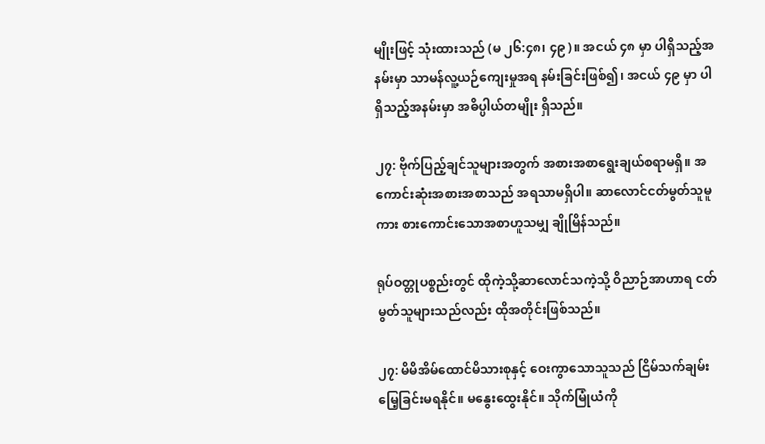မျိုးဖြင့် သုံးထားသည် (မ ၂၆:၄၈၊ ၄၉)။ အငယ် ၄၈ မှာ ပါရှိသည့်အနမ်းမှာ သာမန်လူ့ယဉ်ကျေးမှုအရ နမ်းခြင်းဖြစ်၍၊ အငယ် ၄၉ မှာ ပါရှိသည့်အနမ်းမှာ အဓိပ္ပါယ်တမျိုး ရှိသည်။

၂၇: ဗိုက်ပြည့်ချင်သူများအတွက် အစားအစာရွေးချယ်စရာမရှိ။ အကောင်းဆုံးအစားအစာသည် အရသာမရှိပါ။ ဆာလောင်ငတ်မွတ်သူမူကား စားကောင်းသောအစာဟူသမျှ ချိုမြိန်သည်။

ရုပ်ဝတ္တုပစ္စည်းတွင် ထိုကဲ့သို့ဆာလောင်သကဲ့သို့ ဝိညာဉ်အာဟာရ ငတ်မွတ်သူများသည်လည်း ထိုအတိုင်းဖြစ်သည်။

၂၇: မိမိအိမ်ထောင်မိသားစုနှင့် ဝေးကွာသောသူသည် ငြိမ်သက်ချမ်းမြေ့ခြင်းမရနိုင်။ မနွေးထွေးနိုင်။ သိုက်မြုံယံကို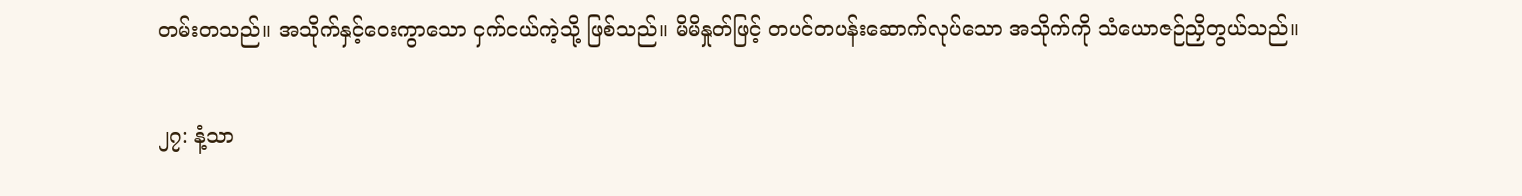တမ်းတသည်။ အသိုက်နှင့်ဝေးကွာသော ငှက်ငယ်ကဲ့သို့ ဖြစ်သည်။ မိမိနှုတ်ဖြင့် တပင်တပန်းဆောက်လုပ်သော အသိုက်ကို သံယောဇဉ်ညှိတွယ်သည်။

၂၇: နံ့သာ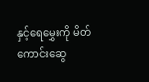နှင့်ရေမွှေးကို မိတ်ကောင်းဆွေ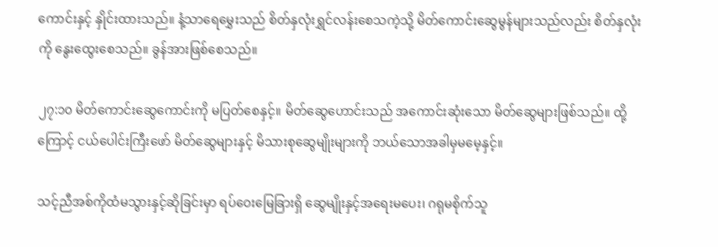ကောင်းနှင့် နှိုင်းထားသည်။ နံ့သာရေမွှေးသည် စိတ်နှလုံးရွှင်လန်းစေသကဲ့သို့ မိတ်ကောင်းဆွေမွန်များသည်လည်း စိတ်နှလုံးကို နွေးထွေးစေသည်။ ခွန်အားဖြစ်စေသည်။

၂၇:၁၀ မိတ်ကောင်းဆွေကောင်းကို မပြတ်စေနှင့်။ မိတ်ဆွေဟောင်းသည် အကောင်းဆုံးသော မိတ်ဆွေများဖြစ်သည်။ ထို့ကြောင့် ငယ်ပေါင်းကြီးဖော် မိတ်ဆွေများနှင့် မိသားစုဆွေမျိုးများကို ဘယ်သောအခါမှမမေ့နှင့်။

သင့်ညီအစ်ကိုထံမသွားနှင့်ဆိုခြင်းမှာ ရပ်ဝေးမြေခြားရှိ ဆွေမျိုးနှင့်အရေးမပေး၊ ဂရုမစိုက်သူ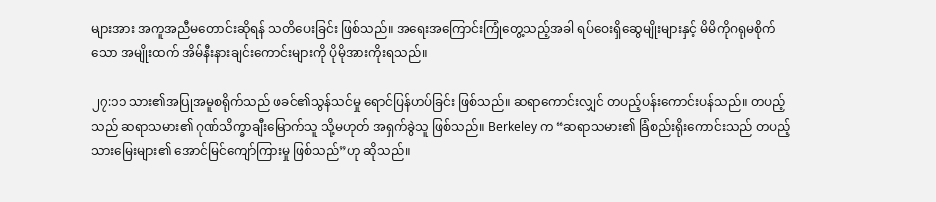များအား အကူအညီမတောင်းဆိုရန် သတိပေးခြင်း ဖြစ်သည်။ အရေးအကြောင်းကြုံတွေ့သည့်အခါ ရပ်ဝေးရှိဆွေမျိုးများနှင့် မိမိကိုဂရုမစိုက်သော အမျိုးထက် အိမ်နီးနားချင်းကောင်းများကို ပိုမိုအားကိုးရသည်။

၂၇:၁၁ သား၏အပြုအမူစရိုက်သည် ဖခင်၏သွန်သင်မှု ရောင်ပြန်ဟပ်ခြင်း ဖြစ်သည်။ ဆရာကောင်းလျှင် တပည့်ပန်းကောင်းပန်သည်။ တပည့်သည် ဆရာသမား၏ ဂုဏ်သိက္ခာချီးမြောက်သူ သို့မဟုတ် အရှက်ခွဲသူ ဖြစ်သည်။ Berkeley က “ဆရာသမား၏ ခြံစည်းရိုးကောင်းသည် တပည့်သားမြေးများ၏ အောင်မြင်ကျော်ကြားမှု ဖြစ်သည်”ဟု ဆိုသည်။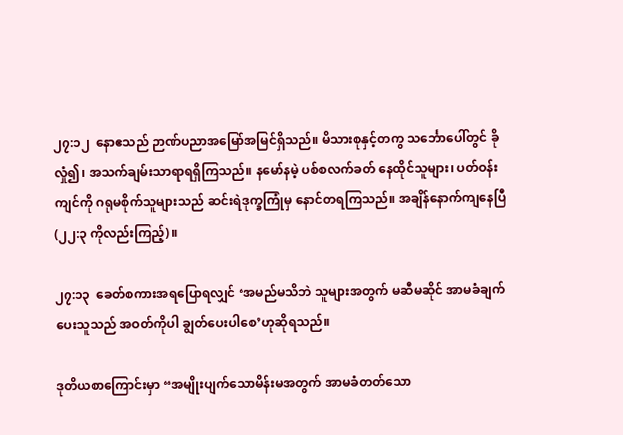၂၇:၁၂  နောဧသည် ဉာဏ်ပညာအမြော်အမြင်ရှိသည်။ မိသားစုနှင့်တကွ သင်္ဘောပေါ်တွင် ခိုလှုံ၍၊ အသက်ချမ်းသာရာရရှိကြသည်။ နမော်နမဲ့ ပစ်စလက်ခတ် နေထိုင်သူများ၊ ပတ်ဝန်းကျင်ကို ဂရုမစိုက်သူများသည် ဆင်းရဲဒုက္ခကြုံမှ နောင်တရကြသည်။ အချိန်နောက်ကျနေပြီ (၂၂:၃ ကိုလည်းကြည့်)။

၂၇:၁၃  ခေတ်စကားအရပြောရလျှင် ‘အမည်မသိဘဲ သူများအတွက် မဆီမဆိုင် အာမခံချက်ပေးသူသည် အဝတ်ကိုပါ ချွတ်ပေးပါစေ’ဟုဆိုရသည်။

ဒုတိယစာကြောင်းမှာ “အမျိုးပျက်သောမိန်းမအတွက် အာမခံတတ်သော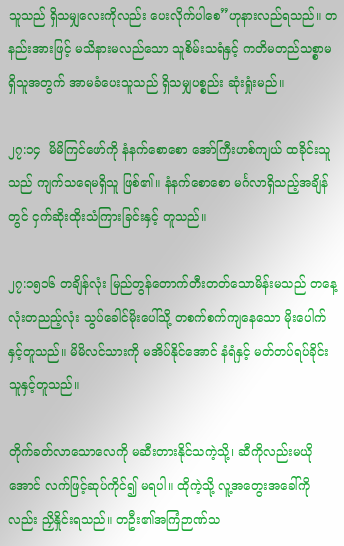သူသည် ရှိသမျှလေးကိုလည်း ပေးလိုက်ပါစေ”ဟုနားလည်ရသည်။ တနည်းအားဖြင့် မသိနားမလည်သော သူစိမ်းသရံနှင့် ကတိမတည်သစ္စာမရှိသူအတွက် အာမခံပေးသူသည် ရှိသမျှပစ္စည်း ဆုံးရှုံးမည်။

၂၇:၁၄  မိမိကြင်ဖော်ကို နံနက်စောစော အော်ကြီးဟစ်ကျယ် ထခိုင်းသူသည် ကျက်သရေမရှိသူ ဖြစ်၏။ နံနက်စောစော မင်္ဂလာရှိသည့်အချိန်တွင် ငှက်ဆိုးထိုးသံကြားခြင်းနှင့် တူသည်။

၂၇:၁၅၁၆ တချိန်လုံး မြည်တွန်တောက်တီးတတ်သောမိန်းမသည် တနေ့လုံးတညည့်လုံး သွပ်ခေါင်မိုးပေါ်သို့ တစက်စက်ကျနေသော မိုးပေါက်နှင့်တူသည်။ မိမိလင်သားကို မအိပ်နိုင်အောင် နံရံနှင့် မတ်တပ်ရပ်ခိုင်းသူနှင့်တူသည်။

တိုက်ခတ်လာသောလေကို မဆီးတားနိုင်သကဲ့သို့၊ ဆီကိုလည်းမယိုအောင် လက်ဖြင့်ဆုပ်ကိုင်၍ မရပါ။ ထိုကဲ့သို့ လူ့အတွေးအခေါ်ကိုလည်း ညှိနှိုင်းရသည်။ တဦး၏အကြံဉာဏ်သ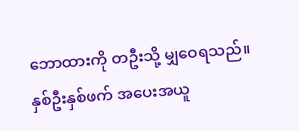ဘောထားကို တဦးသို့ မျှဝေရသည်။ နှစ်ဦးနှစ်ဖက် အပေးအယူ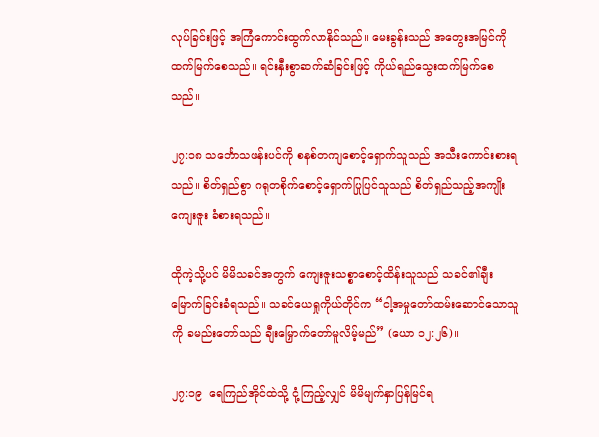လုပ်ခြင်းဖြင့် အကြံကောင်းထွက်လာနိုင်သည်။ မေးခွန်းသည် အတွေးအမြင်ကို ထက်မြက်စေသည်။ ရင်းနှီးစွာဆက်ဆံခြင်းဖြင့် ကိုယ်ရည်သွေးထက်မြက်စေသည်။

၂၇:၁၈ သင်္ဘောသဖန်းပင်ကို စနစ်တကျစောင့်ရှောက်သူသည် အသီးကောင်းစားရသည်။ စိတ်ရှည်စွာ ဂရုတစိုက်စောင့်ရှောက်ပြုပြင်သူသည် စိတ်ရှည်သည့်အကျိုးကျေးဇူး ခံစားရသည်။

ထိုကဲ့သို့ပင် မိမိသခင်အတွက် ကျေးဇူးသစ္စာစောင့်ထိန်းသူသည် သခင်၏ချီးမြောက်ခြင်းခံရသည်။ သခင်ယေရှုကိုယ်တိုင်က “ငါ့အမှုတော်ထမ်းဆောင်သောသူကို ခမည်းတော်သည် ချီးမြှောက်တော်မူလိမ့်မည်” (ယော ၁၂:၂၆)။

၂၇:၁၉  ရေကြည်အိုင်ထဲသို့ ငုံ့ကြည့်လျှင် မိမိမျက်နှာပြန်မြင်ရ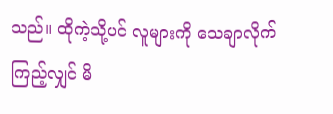သည်။ ထိုကဲ့သို့ပင် လူများကို သေချာလိုက်ကြည့်လျှင် မိ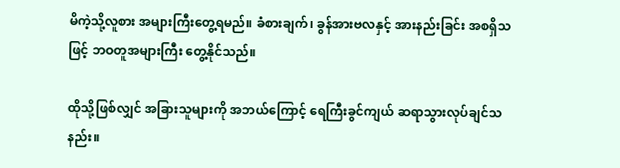မိကဲ့သို့လူစား အများကြီးတွေ့ရမည်။ ခံစားချက်၊ ခွန်အားဗလနှင့် အားနည်းခြင်း အစရှိသဖြင့် ဘဝတူအများကြီး တွေ့နိုင်သည်။

ထိုသို့ဖြစ်လျှင် အခြားသူများကို အဘယ်ကြောင့် ရေကြီးခွင်ကျယ် ဆရာသွားလုပ်ချင်သနည်း။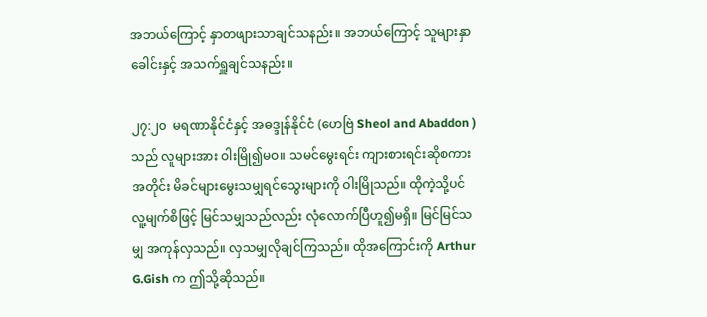အဘယ်ကြောင့် နှာတဖျားသာချင်သနည်း။ အဘယ်ကြောင့် သူများနှာခေါင်းနှင့် အသက်ရှူချင်သနည်း။

၂၇:၂၀  မရဏာနိုင်ငံနှင့် အဓဒ္ဒုန်နိုင်ငံ (ဟေဗြဲ Sheol and Abaddon ) သည် လူများအား ဝါးမြို၍မဝ။ သမင်မွေးရင်း ကျားစားရင်းဆိုစကားအတိုင်း မိခင်များမွေးသမျှရင်သွေးများကို ဝါးမြိုသည်။ ထိုကဲ့သို့ပင် လူ့မျက်စိဖြင့် မြင်သမျှသည်လည်း လုံလောက်ပြီဟူ၍မရှိ။ မြင်မြင်သမျှ အကုန်လှသည်။ လှသမျှလိုချင်ကြသည်။ ထိုအကြောင်းကို Arthur G.Gish က ဤသို့ဆိုသည်။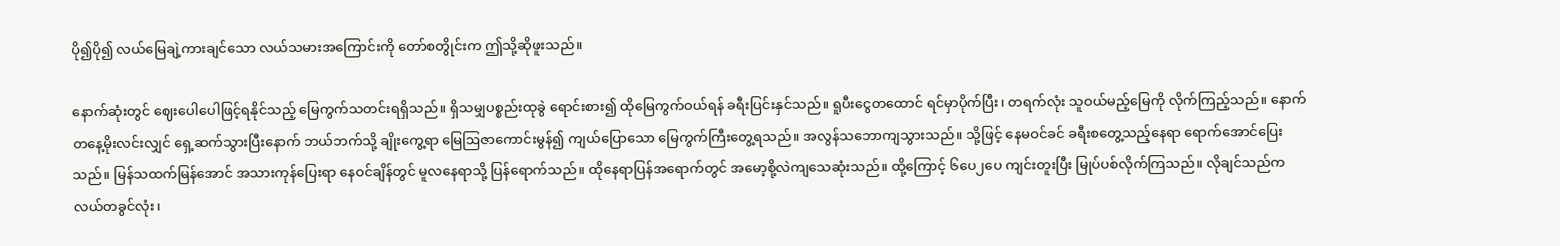ပို၍ပို၍ လယ်မြေချဲ့ကားချင်သော လယ်သမားအကြောင်းကို တော်စတွိုင်းက ဤသို့ဆိုဖူးသည်။

နောက်ဆုံးတွင် ဈေးပေါပေါဖြင့်ရနိုင်သည့် မြေကွက်သတင်းရရှိသည်။ ရှိသမျှပစ္စည်းထုခွဲ ရောင်းစား၍ ထိုမြေကွက်ဝယ်ရန် ခရီးပြင်းနှင်သည်။ ရူပီးငွေတထောင် ရင်မှာပိုက်ပြီး၊ တရက်လုံး သူဝယ်မည့်မြေကို လိုက်ကြည့်သည်။ နောက်တနေ့မိုးလင်းလျှင် ရှေ့ဆက်သွားပြီးနောက် ဘယ်ဘက်သို့ ချိုးကွေ့ရာ မြေဩဇာကောင်းမွန်၍ ကျယ်ပြောသော မြေကွက်ကြီးတွေ့ရသည်။ အလွန်သဘောကျသွားသည်။ သို့ဖြင့် နေမဝင်ခင် ခရီးစတွေ့သည့်နေရာ ရောက်အောင်ပြေးသည်။ မြန်သထက်မြန်အောင် အသားကုန်ပြေးရာ နေဝင်ချိန်တွင် မူလနေရာသို့ ပြန်ရောက်သည်။ ထိုနေရာပြန်အရောက်တွင် အမော့စို့လဲကျသေဆုံးသည်။ ထို့ကြောင့် ၆ပေ၂ပေ ကျင်းတူးပြီး မြုပ်ပစ်လိုက်ကြသည်။ လိုချင်သည်က လယ်တခွင်လုံး၊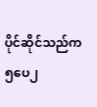ပိုင်ဆိုင်သည်က ၅ပေ၂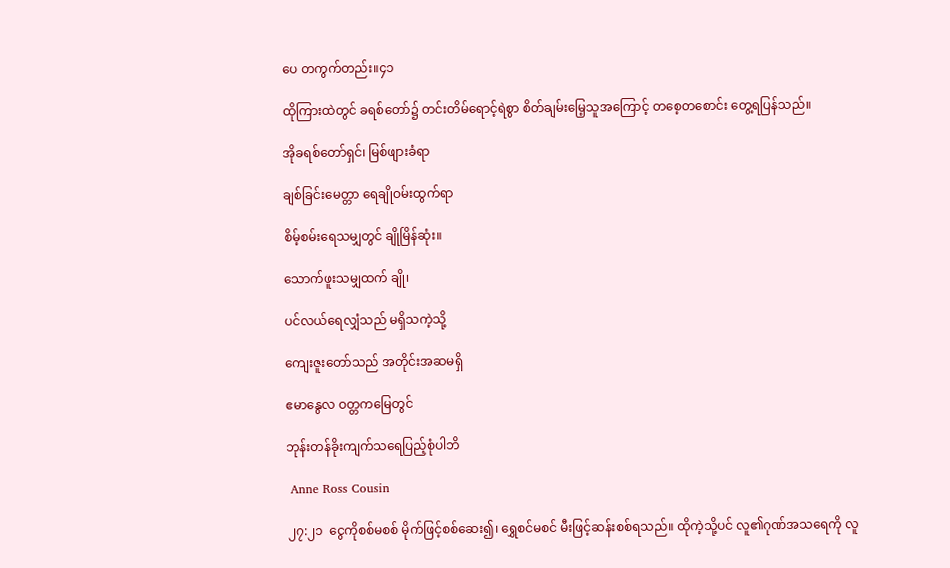ပေ တကွက်တည်း။၄၁

ထိုကြားထဲတွင် ခရစ်တော်၌ တင်းတိမ်ရောင့်ရဲစွာ စိတ်ချမ်းမြေ့သူအကြောင့် တစေ့တစောင်း တွေ့ရပြန်သည်။

အိုခရစ်တော်ရှင်၊ မြစ်ဖျားခံရာ

ချစ်ခြင်းမေတ္တာ ရေချိုဝမ်းထွက်ရာ

စိမ့်စမ်းရေသမျှတွင် ချိုမြိန်ဆုံး။

သောက်ဖူးသမျှထက် ချို၊

ပင်လယ်ရေလျှံသည် မရှိသကဲ့သို့

ကျေးဇူးတော်သည် အတိုင်းအဆမရှိ

ဧမာနွေလ ဝတ္တကမြေတွင်

ဘုန်းတန်ခိုးကျက်သရေပြည့်စုံပါဘိ

 Anne Ross Cousin

၂၇:၂၁  ငွေကိုစစ်မစစ် မိုက်ဖြင့်စစ်ဆေး၍၊ ရွှေစင်မစင် မီးဖြင့်ဆန်းစစ်ရသည်။ ထိုကဲ့သို့ပင် လူ၏ဂုဏ်အသရေကို လူ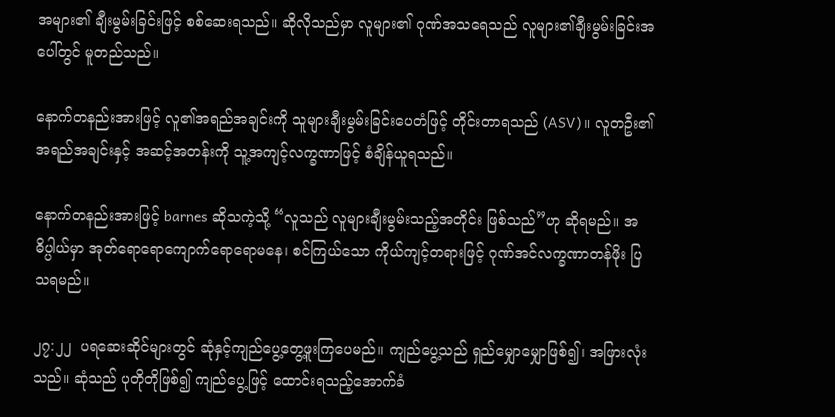အများ၏ ချီးမွမ်းခြင်းဖြင့် စစ်ဆေးရသည်။ ဆိုလိုသည်မှာ လူများ၏ ဂုဏ်အသရေသည် လူများ၏ချီးမွမ်းခြင်းအပေါ်တွင် မူတည်သည်။

နောက်တနည်းအားဖြင့် လူ၏အရည်အချင်းကို သူများချီးမွမ်းခြင်းပေတံဖြင့် တိုင်းတာရသည် (ASV)။ လူတဦး၏အရည်အချင်းနှင့် အဆင့်အတန်းကို သူ့အကျင့်လက္ခဏာဖြင့် စံချိန်ယူရသည်။

နောက်တနည်းအားဖြင့် barnes ဆိုသကဲ့သို့ “လူသည် လူများချီးမွမ်းသည့်အတိုင်း ဖြစ်သည်”ဟု ဆိုရမည်။ အဓိပ္ပါယ်မှာ အုတ်ရောရောကျောက်ရောရောမနေ၊ စင်ကြယ်သော ကိုယ်ကျင့်တရားဖြင့် ဂုဏ်အင်လက္ခဏာတန်ဖိုး ပြသရမည်။

၂၇:၂၂  ပရဆေးဆိုင်များတွင် ဆုံနှင့်ကျည်ပွေ့တွေ့ဖူးကြပေမည်။ ကျည်ပွေ့သည် ရှည်မျှောမျှောဖြစ်၍၊ အဖြားလုံးသည်။ ဆုံသည် ပုတိုတိုဖြစ်၍ ကျည်ပွေ့ဖြင့် ထောင်းရသည့်အောက်ခံ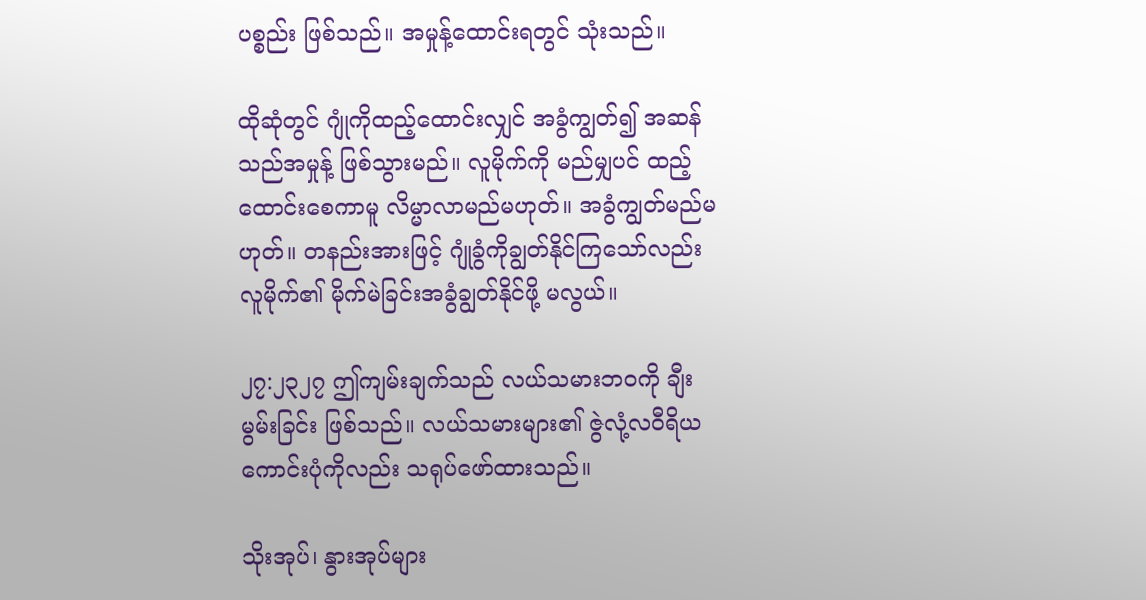ပစ္စည်း ဖြစ်သည်။ အမှုန့်ထောင်းရတွင် သုံးသည်။

ထိုဆုံတွင် ဂျုံကိုထည့်ထောင်းလျှင် အခွံကျွတ်၍ အဆန်သည်အမှုန့် ဖြစ်သွားမည်။ လူမိုက်ကို မည်မျှပင် ထည့်ထောင်းစေကာမူ လိမ္မာလာမည်မဟုတ်။ အခွံကျွတ်မည်မဟုတ်။ တနည်းအားဖြင့် ဂျုံခွံကိုချွတ်နိုင်ကြသော်လည်း လူမိုက်၏ မိုက်မဲခြင်းအခွံချွတ်နိုင်ဖို့ မလွယ်။

၂၇:၂၃၂၇ ဤကျမ်းချက်သည် လယ်သမားဘဝကို ချီးမွမ်းခြင်း ဖြစ်သည်။ လယ်သမားများ၏ ဇွဲလုံ့လဝီရိယကောင်းပုံကိုလည်း သရုပ်ဖော်ထားသည်။

သိုးအုပ်၊ နွားအုပ်များ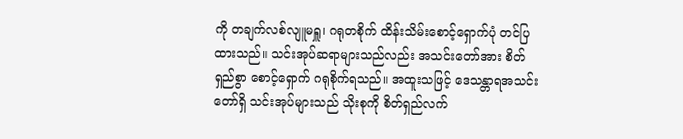ကို တချက်လစ်လျူမရှူ၊ ဂရုတစိုက် ထိန်းသိမ်းစောင့်ရှောက်ပုံ တင်ပြထားသည်။ သင်းအုပ်ဆရာများသည်လည်း အသင်းတော်အား စိတ်ရှည်စွာ စောင့်ရှောက် ဂရုစိုက်ရသည်။ အထူးသဖြင့် ဒေသန္တာရအသင်းတော်ရှိ သင်းအုပ်များသည် သိုးစုကို စိတ်ရှည်လက်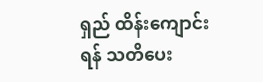ရှည် ထိန်းကျောင်းရန် သတိပေး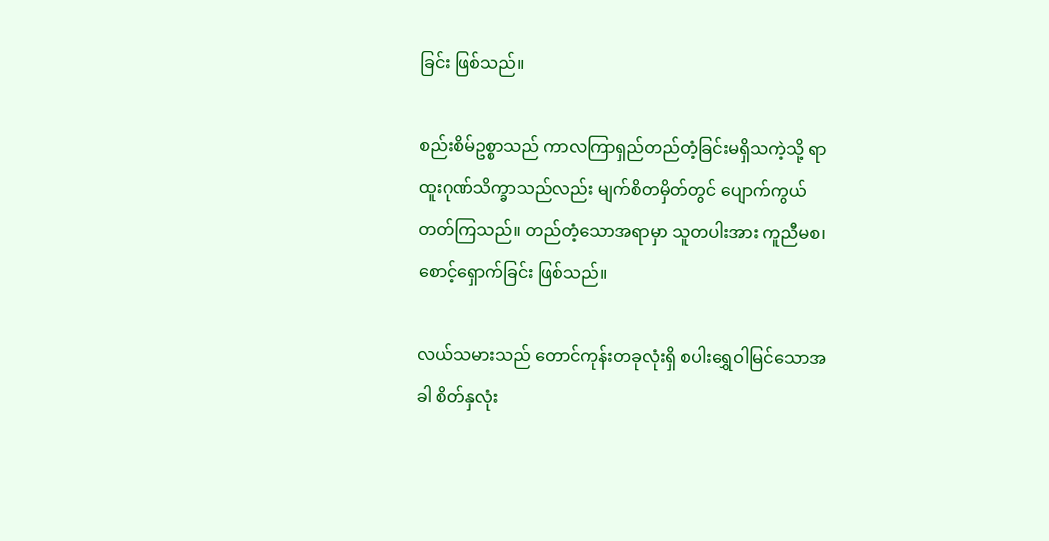ခြင်း ဖြစ်သည်။

စည်းစိမ်ဥစ္စာသည် ကာလကြာရှည်တည်တံ့ခြင်းမရှိသကဲ့သို့ ရာထူးဂုဏ်သိက္ခာသည်လည်း မျက်စိတမှိတ်တွင် ပျောက်ကွယ်တတ်ကြသည်။ တည်တံ့သောအရာမှာ သူတပါးအား ကူညီမစ၊ စောင့်ရှောက်ခြင်း ဖြစ်သည်။

လယ်သမားသည် တောင်ကုန်းတခုလုံးရှိ စပါးရွှေဝါမြင်သောအခါ စိတ်နှလုံး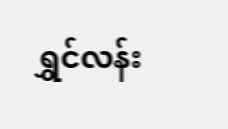ရွှင်လန်း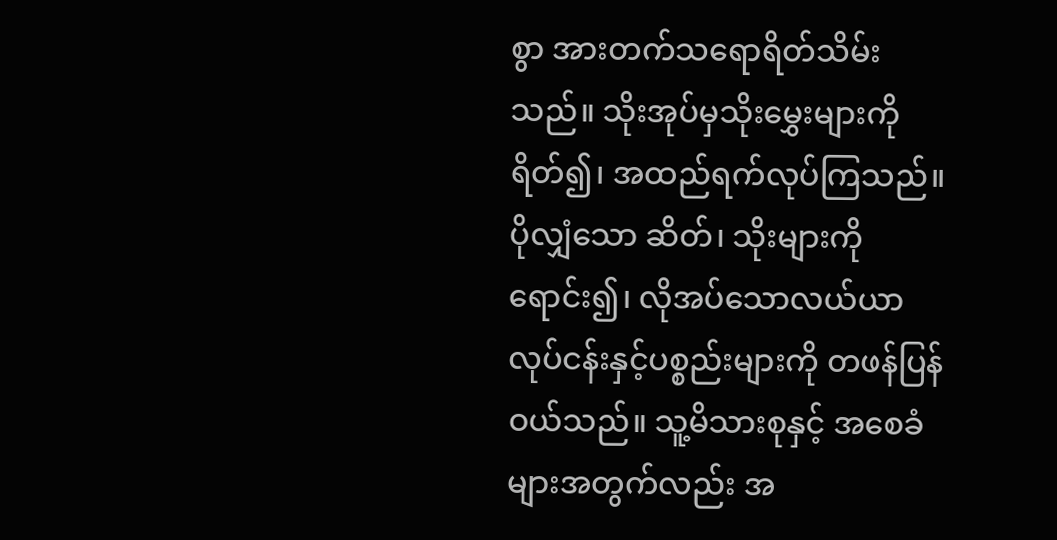စွာ အားတက်သရောရိတ်သိမ်းသည်။ သိုးအုပ်မှသိုးမွှေးများကိုရိတ်၍၊ အထည်ရက်လုပ်ကြသည်။ ပိုလျှံသော ဆိတ်၊ သိုးများကို ရောင်း၍၊ လိုအပ်သောလယ်ယာလုပ်ငန်းနှင့်ပစ္စည်းများကို တဖန်ပြန်ဝယ်သည်။ သူ့မိသားစုနှင့် အစေခံများအတွက်လည်း အ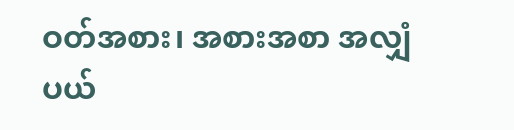ဝတ်အစား၊ အစားအစာ အလျှံပယ်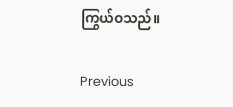ကြွယ်ဝသည်။

Previous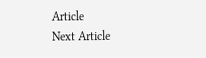Article
Next Article